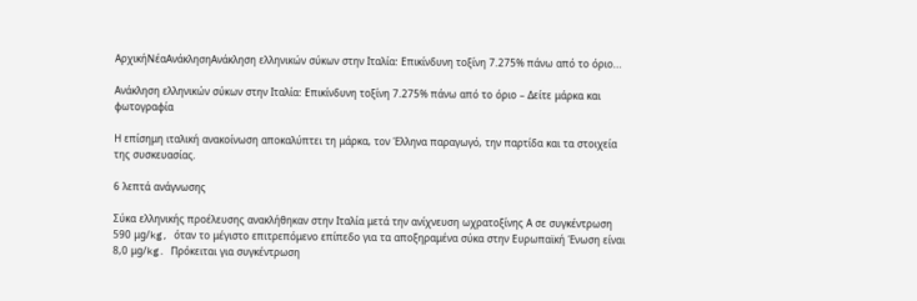ΑρχικήΝέαΑνάκλησηΑνάκληση ελληνικών σύκων στην Ιταλία: Επικίνδυνη τοξίνη 7.275% πάνω από το όριο...

Ανάκληση ελληνικών σύκων στην Ιταλία: Επικίνδυνη τοξίνη 7.275% πάνω από το όριο – Δείτε μάρκα και φωτογραφία

Η επίσημη ιταλική ανακοίνωση αποκαλύπτει τη μάρκα, τον Έλληνα παραγωγό, την παρτίδα και τα στοιχεία της συσκευασίας.

6 λεπτά ανάγνωσης

Σύκα ελληνικής προέλευσης ανακλήθηκαν στην Ιταλία μετά την ανίχνευση ωχρατοξίνης Α σε συγκέντρωση 590 μg/kg, όταν το μέγιστο επιτρεπόμενο επίπεδο για τα αποξηραμένα σύκα στην Ευρωπαϊκή Ένωση είναι 8,0 μg/kg. Πρόκειται για συγκέντρωση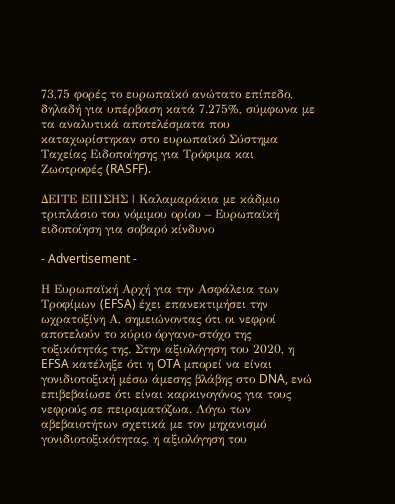73,75 φορές το ευρωπαϊκό ανώτατο επίπεδο, δηλαδή για υπέρβαση κατά 7.275%, σύμφωνα με τα αναλυτικά αποτελέσματα που καταχωρίστηκαν στο ευρωπαϊκό Σύστημα Ταχείας Ειδοποίησης για Τρόφιμα και Ζωοτροφές (RASFF).

ΔΕΙΤΕ ΕΠΙΣΗΣ | Καλαμαράκια με κάδμιο τριπλάσιο του νόμιμου ορίου – Ευρωπαϊκή ειδοποίηση για σοβαρό κίνδυνο

- Advertisement -

Η Ευρωπαϊκή Αρχή για την Ασφάλεια των Τροφίμων (EFSA) έχει επανεκτιμήσει την ωχρατοξίνη Α, σημειώνοντας ότι οι νεφροί αποτελούν το κύριο όργανο-στόχο της τοξικότητάς της. Στην αξιολόγηση του 2020, η EFSA κατέληξε ότι η OTA μπορεί να είναι γονιδιοτοξική μέσω άμεσης βλάβης στο DNA, ενώ επιβεβαίωσε ότι είναι καρκινογόνος για τους νεφρούς σε πειραματόζωα. Λόγω των αβεβαιοτήτων σχετικά με τον μηχανισμό γονιδιοτοξικότητας, η αξιολόγηση του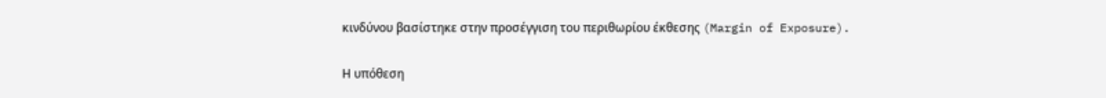κινδύνου βασίστηκε στην προσέγγιση του περιθωρίου έκθεσης (Margin of Exposure).

Η υπόθεση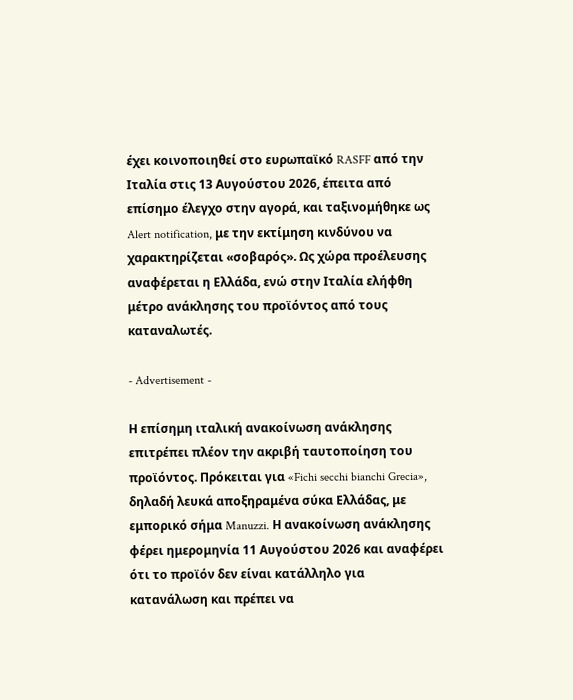έχει κοινοποιηθεί στο ευρωπαϊκό RASFF από την Ιταλία στις 13 Αυγούστου 2026, έπειτα από επίσημο έλεγχο στην αγορά, και ταξινομήθηκε ως Alert notification, με την εκτίμηση κινδύνου να χαρακτηρίζεται «σοβαρός». Ως χώρα προέλευσης αναφέρεται η Ελλάδα, ενώ στην Ιταλία ελήφθη μέτρο ανάκλησης του προϊόντος από τους καταναλωτές.

- Advertisement -

Η επίσημη ιταλική ανακοίνωση ανάκλησης επιτρέπει πλέον την ακριβή ταυτοποίηση του προϊόντος. Πρόκειται για «Fichi secchi bianchi Grecia», δηλαδή λευκά αποξηραμένα σύκα Ελλάδας, με εμπορικό σήμα Manuzzi. Η ανακοίνωση ανάκλησης φέρει ημερομηνία 11 Αυγούστου 2026 και αναφέρει ότι το προϊόν δεν είναι κατάλληλο για κατανάλωση και πρέπει να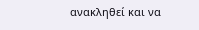ανακληθεί και να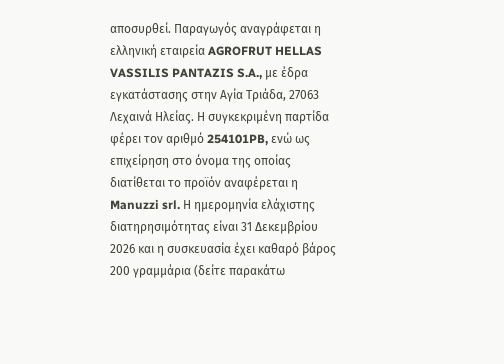αποσυρθεί. Παραγωγός αναγράφεται η ελληνική εταιρεία AGROFRUT HELLAS VASSILIS PANTAZIS S.A., με έδρα εγκατάστασης στην Αγία Τριάδα, 27063 Λεχαινά Ηλείας. Η συγκεκριμένη παρτίδα φέρει τον αριθμό 254101PB, ενώ ως επιχείρηση στο όνομα της οποίας διατίθεται το προϊόν αναφέρεται η Manuzzi srl. Η ημερομηνία ελάχιστης διατηρησιμότητας είναι 31 Δεκεμβρίου 2026 και η συσκευασία έχει καθαρό βάρος 200 γραμμάρια (δείτε παρακάτω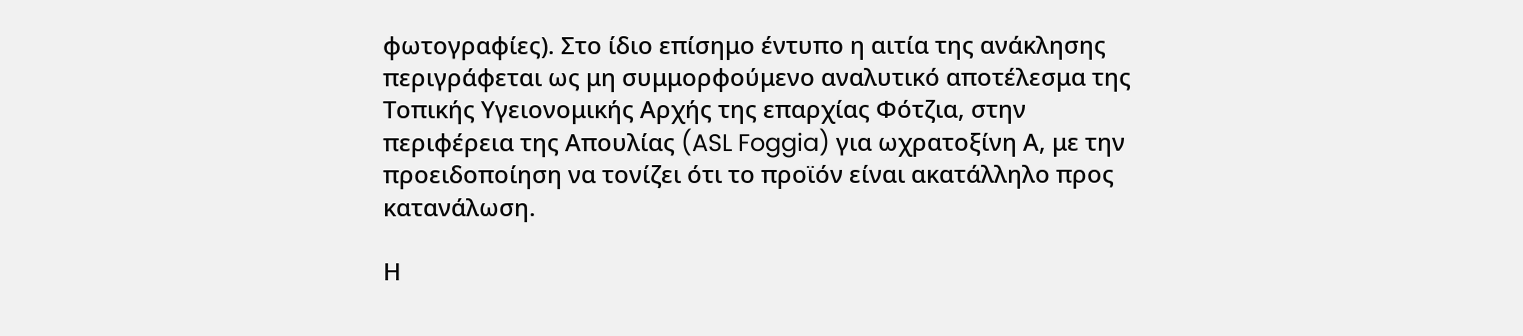φωτογραφίες). Στο ίδιο επίσημο έντυπο η αιτία της ανάκλησης περιγράφεται ως μη συμμορφούμενο αναλυτικό αποτέλεσμα της Τοπικής Υγειονομικής Αρχής της επαρχίας Φότζια, στην περιφέρεια της Απουλίας (ASL Foggia) για ωχρατοξίνη Α, με την προειδοποίηση να τονίζει ότι το προϊόν είναι ακατάλληλο προς κατανάλωση.

Η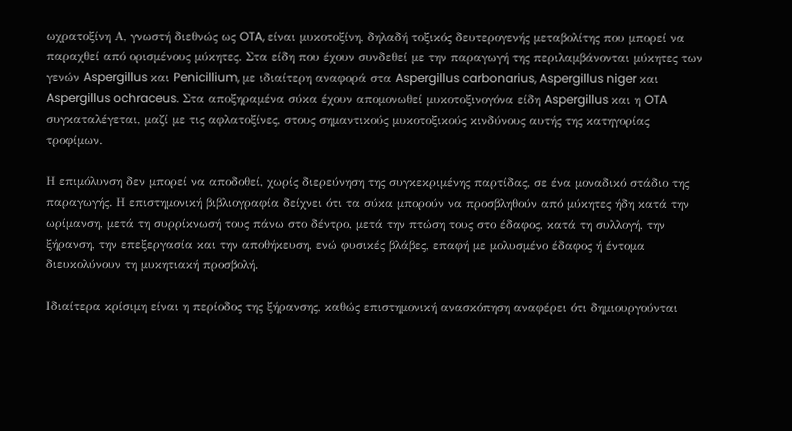ωχρατοξίνη Α, γνωστή διεθνώς ως OTA, είναι μυκοτοξίνη, δηλαδή τοξικός δευτερογενής μεταβολίτης που μπορεί να παραχθεί από ορισμένους μύκητες. Στα είδη που έχουν συνδεθεί με την παραγωγή της περιλαμβάνονται μύκητες των γενών Aspergillus και Penicillium, με ιδιαίτερη αναφορά στα Aspergillus carbonarius, Aspergillus niger και Aspergillus ochraceus. Στα αποξηραμένα σύκα έχουν απομονωθεί μυκοτοξινογόνα είδη Aspergillus και η OTA συγκαταλέγεται, μαζί με τις αφλατοξίνες, στους σημαντικούς μυκοτοξικούς κινδύνους αυτής της κατηγορίας τροφίμων.

Η επιμόλυνση δεν μπορεί να αποδοθεί, χωρίς διερεύνηση της συγκεκριμένης παρτίδας, σε ένα μοναδικό στάδιο της παραγωγής. Η επιστημονική βιβλιογραφία δείχνει ότι τα σύκα μπορούν να προσβληθούν από μύκητες ήδη κατά την ωρίμανση, μετά τη συρρίκνωσή τους πάνω στο δέντρο, μετά την πτώση τους στο έδαφος, κατά τη συλλογή, την ξήρανση, την επεξεργασία και την αποθήκευση, ενώ φυσικές βλάβες, επαφή με μολυσμένο έδαφος ή έντομα διευκολύνουν τη μυκητιακή προσβολή.

Ιδιαίτερα κρίσιμη είναι η περίοδος της ξήρανσης, καθώς επιστημονική ανασκόπηση αναφέρει ότι δημιουργούνται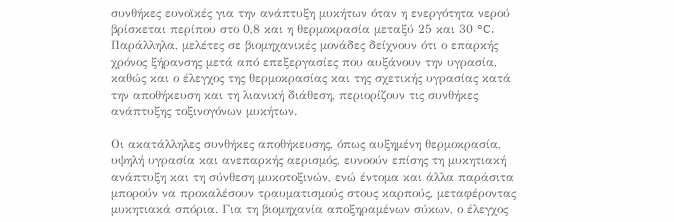συνθήκες ευνοϊκές για την ανάπτυξη μυκήτων όταν η ενεργότητα νερού βρίσκεται περίπου στο 0,8 και η θερμοκρασία μεταξύ 25 και 30 °C. Παράλληλα, μελέτες σε βιομηχανικές μονάδες δείχνουν ότι ο επαρκής χρόνος ξήρανσης μετά από επεξεργασίες που αυξάνουν την υγρασία, καθώς και ο έλεγχος της θερμοκρασίας και της σχετικής υγρασίας κατά την αποθήκευση και τη λιανική διάθεση, περιορίζουν τις συνθήκες ανάπτυξης τοξινογόνων μυκήτων.

Οι ακατάλληλες συνθήκες αποθήκευσης, όπως αυξημένη θερμοκρασία, υψηλή υγρασία και ανεπαρκής αερισμός, ευνοούν επίσης τη μυκητιακή ανάπτυξη και τη σύνθεση μυκοτοξινών, ενώ έντομα και άλλα παράσιτα μπορούν να προκαλέσουν τραυματισμούς στους καρπούς, μεταφέροντας μυκητιακά σπόρια. Για τη βιομηχανία αποξηραμένων σύκων, ο έλεγχος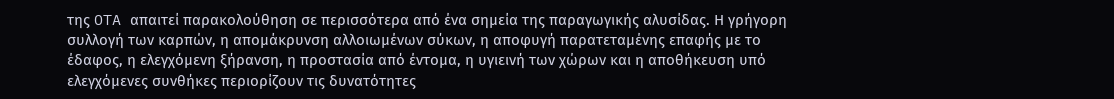της OTA απαιτεί παρακολούθηση σε περισσότερα από ένα σημεία της παραγωγικής αλυσίδας. Η γρήγορη συλλογή των καρπών, η απομάκρυνση αλλοιωμένων σύκων, η αποφυγή παρατεταμένης επαφής με το έδαφος, η ελεγχόμενη ξήρανση, η προστασία από έντομα, η υγιεινή των χώρων και η αποθήκευση υπό ελεγχόμενες συνθήκες περιορίζουν τις δυνατότητες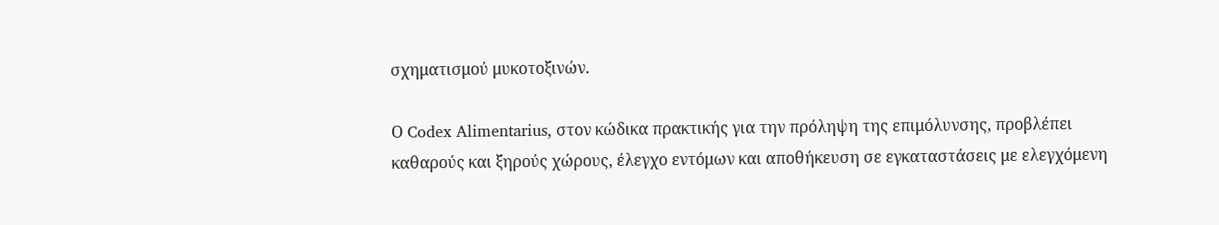σχηματισμού μυκοτοξινών.

Ο Codex Alimentarius, στον κώδικα πρακτικής για την πρόληψη της επιμόλυνσης, προβλέπει καθαρούς και ξηρούς χώρους, έλεγχο εντόμων και αποθήκευση σε εγκαταστάσεις με ελεγχόμενη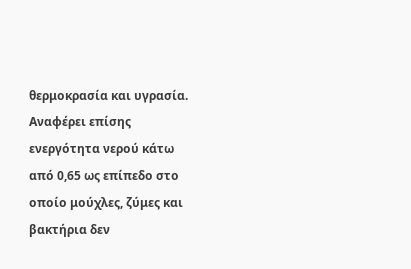θερμοκρασία και υγρασία. Αναφέρει επίσης ενεργότητα νερού κάτω από 0,65 ως επίπεδο στο οποίο μούχλες, ζύμες και βακτήρια δεν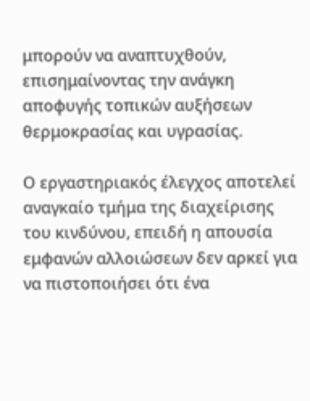μπορούν να αναπτυχθούν, επισημαίνοντας την ανάγκη αποφυγής τοπικών αυξήσεων θερμοκρασίας και υγρασίας.

Ο εργαστηριακός έλεγχος αποτελεί αναγκαίο τμήμα της διαχείρισης του κινδύνου, επειδή η απουσία εμφανών αλλοιώσεων δεν αρκεί για να πιστοποιήσει ότι ένα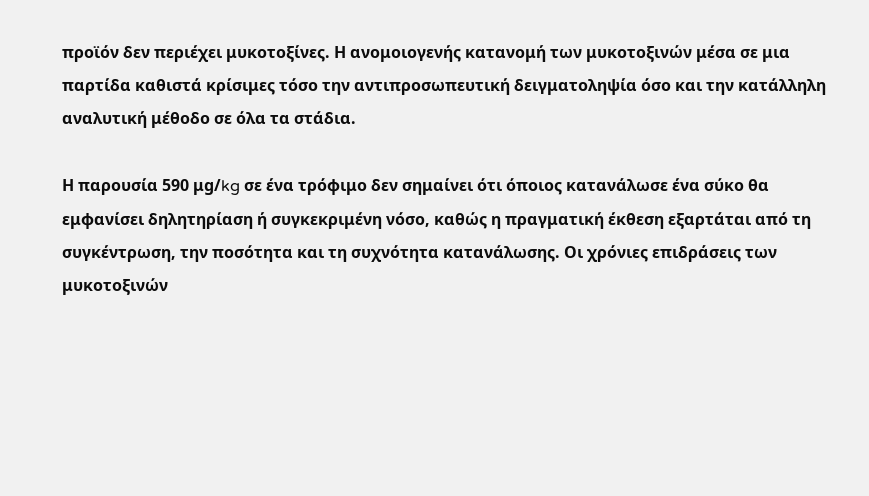προϊόν δεν περιέχει μυκοτοξίνες. Η ανομοιογενής κατανομή των μυκοτοξινών μέσα σε μια παρτίδα καθιστά κρίσιμες τόσο την αντιπροσωπευτική δειγματοληψία όσο και την κατάλληλη αναλυτική μέθοδο σε όλα τα στάδια.

Η παρουσία 590 μg/kg σε ένα τρόφιμο δεν σημαίνει ότι όποιος κατανάλωσε ένα σύκο θα εμφανίσει δηλητηρίαση ή συγκεκριμένη νόσο, καθώς η πραγματική έκθεση εξαρτάται από τη συγκέντρωση, την ποσότητα και τη συχνότητα κατανάλωσης. Οι χρόνιες επιδράσεις των μυκοτοξινών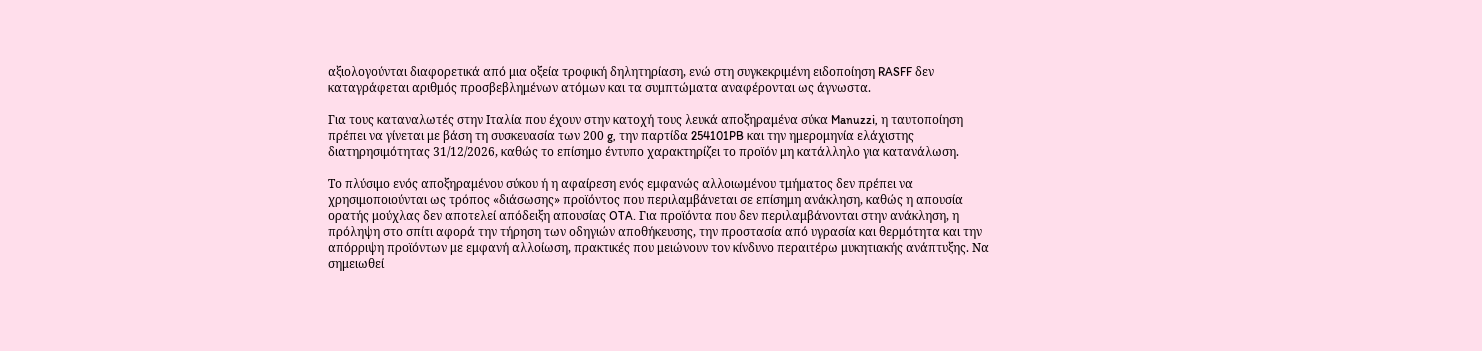αξιολογούνται διαφορετικά από μια οξεία τροφική δηλητηρίαση, ενώ στη συγκεκριμένη ειδοποίηση RASFF δεν καταγράφεται αριθμός προσβεβλημένων ατόμων και τα συμπτώματα αναφέρονται ως άγνωστα.

Για τους καταναλωτές στην Ιταλία που έχουν στην κατοχή τους λευκά αποξηραμένα σύκα Manuzzi, η ταυτοποίηση πρέπει να γίνεται με βάση τη συσκευασία των 200 g, την παρτίδα 254101PB και την ημερομηνία ελάχιστης διατηρησιμότητας 31/12/2026, καθώς το επίσημο έντυπο χαρακτηρίζει το προϊόν μη κατάλληλο για κατανάλωση.

Το πλύσιμο ενός αποξηραμένου σύκου ή η αφαίρεση ενός εμφανώς αλλοιωμένου τμήματος δεν πρέπει να χρησιμοποιούνται ως τρόπος «διάσωσης» προϊόντος που περιλαμβάνεται σε επίσημη ανάκληση, καθώς η απουσία ορατής μούχλας δεν αποτελεί απόδειξη απουσίας OTA. Για προϊόντα που δεν περιλαμβάνονται στην ανάκληση, η πρόληψη στο σπίτι αφορά την τήρηση των οδηγιών αποθήκευσης, την προστασία από υγρασία και θερμότητα και την απόρριψη προϊόντων με εμφανή αλλοίωση, πρακτικές που μειώνουν τον κίνδυνο περαιτέρω μυκητιακής ανάπτυξης. Να σημειωθεί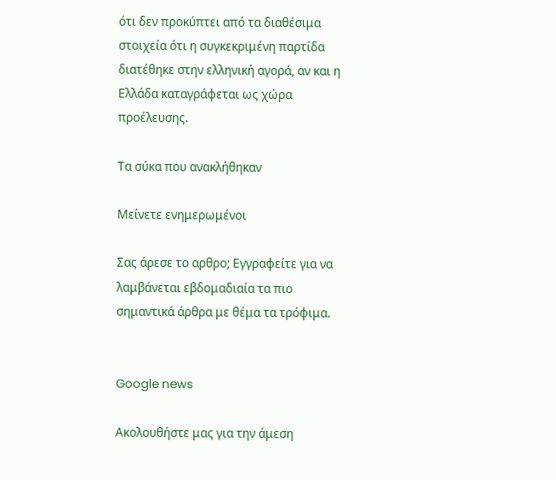ότι δεν προκύπτει από τα διαθέσιμα στοιχεία ότι η συγκεκριμένη παρτίδα διατέθηκε στην ελληνική αγορά, αν και η Ελλάδα καταγράφεται ως χώρα προέλευσης.

Τα σύκα που ανακλήθηκαν

Μείνετε ενημερωμένοι

Σας άρεσε το αρθρο; Εγγραφείτε για να λαμβάνεται εβδομαδιαία τα πιο σημαντικά άρθρα με θέμα τα τρόφιμα.


Google news

Ακολουθήστε μας για την άμεση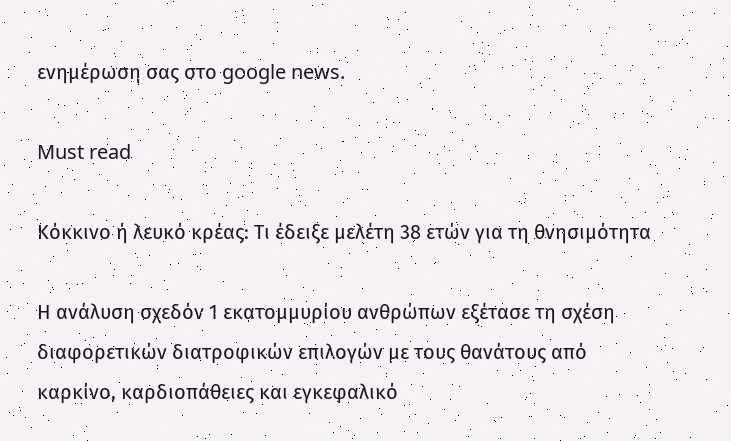ενημέρωση σας στο google news.

Must read

Κόκκινο ή λευκό κρέας: Τι έδειξε μελέτη 38 ετών για τη θνησιμότητα

Η ανάλυση σχεδόν 1 εκατομμυρίου ανθρώπων εξέτασε τη σχέση διαφορετικών διατροφικών επιλογών με τους θανάτους από καρκίνο, καρδιοπάθειες και εγκεφαλικό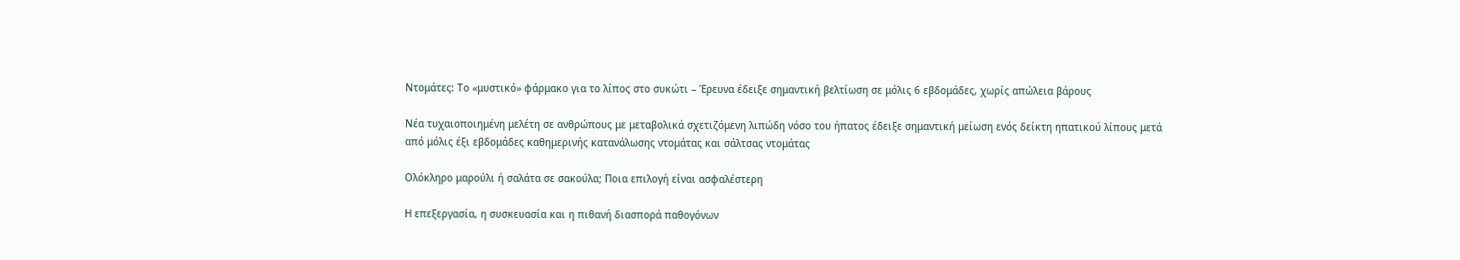Ντομάτες: Το «μυστικό» φάρμακο για το λίπος στο συκώτι – Έρευνα έδειξε σημαντική βελτίωση σε μόλις 6 εβδομάδες, χωρίς απώλεια βάρους

Νέα τυχαιοποιημένη μελέτη σε ανθρώπους με μεταβολικά σχετιζόμενη λιπώδη νόσο του ήπατος έδειξε σημαντική μείωση ενός δείκτη ηπατικού λίπους μετά από μόλις έξι εβδομάδες καθημερινής κατανάλωσης ντομάτας και σάλτσας ντομάτας

Ολόκληρο μαρούλι ή σαλάτα σε σακούλα; Ποια επιλογή είναι ασφαλέστερη

Η επεξεργασία, η συσκευασία και η πιθανή διασπορά παθογόνων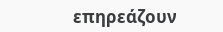επηρεάζουν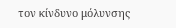τον κίνδυνο μόλυνσης